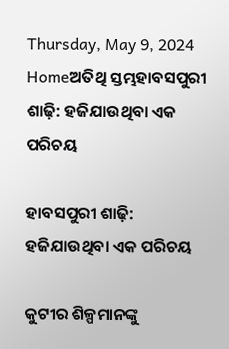Thursday, May 9, 2024
Homeଅତିଥି ସ୍ତମ୍ଭହାବସପୁରୀ ଶାଢ଼ି: ହଜିଯାଉଥିବା ଏକ ପରିଚୟ

ହାବସପୁରୀ ଶାଢ଼ି: ହଜିଯାଉଥିବା ଏକ ପରିଚୟ

କୁଟୀର ଶିଳ୍ପମାନଙ୍କୁ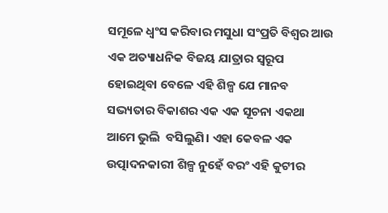ସମୂଳେ ଧ୍ୱଂସ କରିବାର ମସୁଧା ସଂପ୍ରତି ବିଶ୍ୱର ଆଉ ଏକ ଅତ୍ୟାଧନିକ ବିଜୟ ଯାତ୍ରାର ସ୍ୱରୂପ ହୋଇଥିବା ବେଳେ ଏହି ଶିଳ୍ପ ଯେ ମାନବ ସଭ୍ୟତାର ବିକାଶର ଏକ ଏକ ସୂଚନା ଏକଥା ଆମେ ଭୁଲି  ବସିଲୁଣି। ଏହା କେବଳ ଏକ ଉତ୍ପାଦନକାରୀ ଶିଳ୍ପ ନୁହେଁ ବରଂ ଏହି କୁଟୀର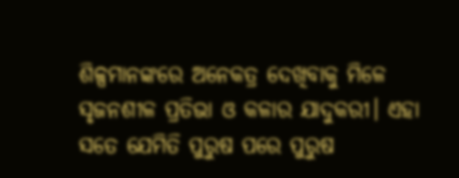ଶିଳ୍ପମାନଙ୍କରେ ଅନେକତ୍ର ଦେଖିବାକୁ ମିଳେ ସୃଜନଶୀଳ ପ୍ରତିଭା ଓ କଳାର ଯାଦୁକରୀ। ଏହା ସତେ ଯେମିତି ପୁରୁଷ ପରେ ପୁରୁଷ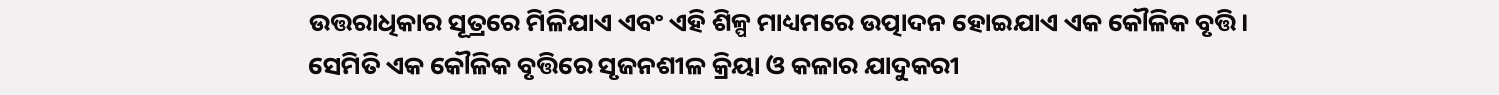ଉତ୍ତରାଧିକାର ସୂତ୍ରରେ ମିଳିଯାଏ ଏବଂ ଏହି ଶିଳ୍ପ ମାଧ୍ୟମରେ ଉତ୍ପାଦନ ହୋଇଯାଏ ଏକ କୌଳିକ ବୃତ୍ତି। ସେମିତି ଏକ କୌଳିକ ବୃତ୍ତିରେ ସୃଜନଶୀଳ କ୍ରିୟା ଓ କଳାର ଯାଦୁକରୀ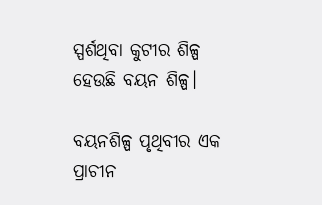ସ୍ପର୍ଶଥିବା କୁଟୀର ଶିଳ୍ପ ହେଉଛି ବୟନ ଶିଳ୍ପ।

ବୟନଶିଳ୍ପ ପୃଥିବୀର ଏକ ପ୍ରାଚୀନ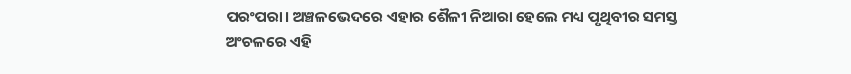ପରଂପରା। ଅଞ୍ଚଳଭେଦରେ ଏହାର ଶୈଳୀ ନିଆରା ହେଲେ ମଧ୍ୟ ପୃଥିବୀର ସମସ୍ତ ଅଂଚଳରେ ଏହି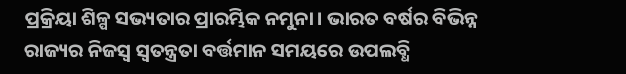ପ୍ରକ୍ରିୟା ଶିଳ୍ପ ସଭ୍ୟତାର ପ୍ରାରମ୍ଭିକ ନମୁନା। ଭାରତ ବର୍ଷର ବିଭିନ୍ନ ରାଜ୍ୟର ନିଜସ୍ୱ ସ୍ୱତନ୍ତ୍ରତା ବର୍ତ୍ତମାନ ସମୟରେ ଉପଲବ୍ଧି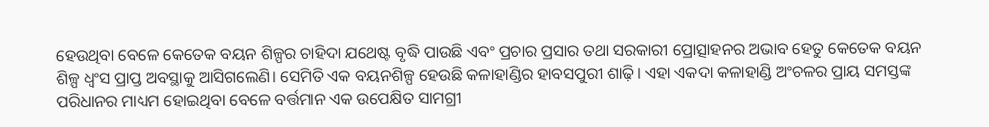ହେଉଥିବା ବେଳେ କେତେକ ବୟନ ଶିଳ୍ପର ଚାହିଦା ଯଥେଷ୍ଟ ବୃଦ୍ଧି ପାଉଛି ଏବଂ ପ୍ରଚାର ପ୍ରସାର ତଥା ସରକାରୀ ପ୍ରୋତ୍ସାହନର ଅଭାବ ହେତୁ କେତେକ ବୟନ ଶିଳ୍ପ ଧ୍ୱଂସ ପ୍ରାପ୍ତ ଅବସ୍ଥାକୁ ଆସିଗଲେଣି। ସେମିତି ଏକ ବୟନଶିଳ୍ପ ହେଉଛି କଳାହାଣ୍ଡିର ହାବସପୁରୀ ଶାଢ଼ି। ଏହା ଏକଦା କଳାହାଣ୍ଡି ଅଂଚଳର ପ୍ରାୟ ସମସ୍ତଙ୍କ ପରିଧାନର ମାଧ୍ୟମ ହୋଇଥିବା ବେଳେ ବର୍ତ୍ତମାନ ଏକ ଉପେକ୍ଷିତ ସାମଗ୍ରୀ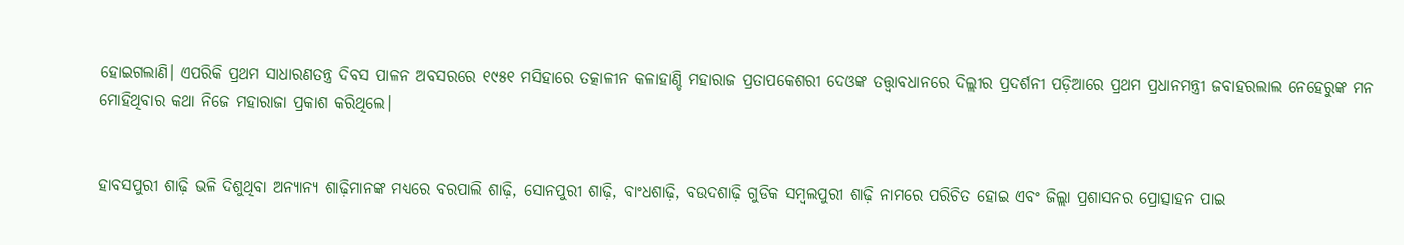ହୋଇଗଲାଣି। ଏପରିକି ପ୍ରଥମ ସାଧାରଣତନ୍ତ୍ର ଦିବସ ପାଳନ ଅବସରରେ ୧୯୫୧ ମସିହାରେ ତତ୍କାଳୀନ କଳାହାଣ୍ଡି ମହାରାଜ ପ୍ରତାପକେଶରୀ ଦେଓଙ୍କ ତତ୍ତ୍ୱାବଧାନରେ ଦିଲ୍ଲୀର ପ୍ରଦର୍ଶନୀ ପଡ଼ିଆରେ ପ୍ରଥମ ପ୍ରଧାନମନ୍ତ୍ରୀ ଜବାହରଲାଲ ନେହେରୁଙ୍କ ମନ ମୋହିଥିବାର କଥା ନିଜେ ମହାରାଜା ପ୍ରକାଶ କରିଥିଲେ।


ହାବସପୁରୀ ଶାଢ଼ି ଭଳି ଦିଶୁଥିବା ଅନ୍ୟାନ୍ୟ ଶାଢ଼ିମାନଙ୍କ ମଧ୍ୟରେ ବରପାଲି ଶାଢ଼ି, ସୋନପୁରୀ ଶାଢ଼ି, ବାଂଧଶାଢ଼ି, ବଉଦଶାଢ଼ି ଗୁଡିକ ସମ୍ବଲପୁରୀ ଶାଢ଼ି ନାମରେ ପରିଚିତ ହୋଇ ଏବଂ ଜିଲ୍ଲା ପ୍ରଶାସନର ପ୍ରୋତ୍ସାହନ ପାଇ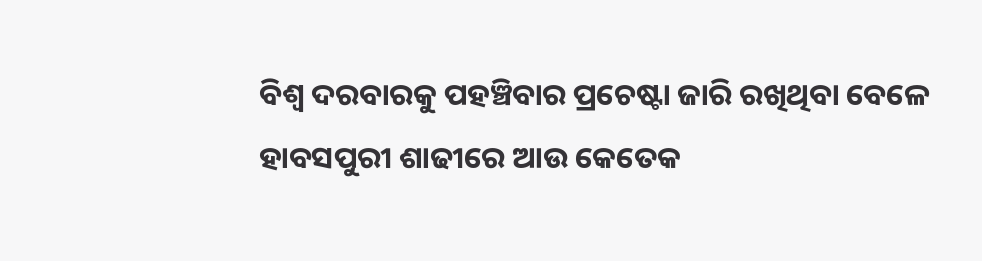ବିଶ୍ୱ ଦରବାରକୁ ପହଞ୍ଚିବାର ପ୍ରଚେଷ୍ଟା ଜାରି ରଖିଥିବା ବେଳେ ହାବସପୁରୀ ଶାଢୀରେ ଆଉ କେତେକ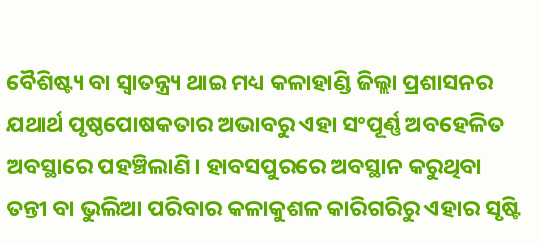ବୈଶିଷ୍ଟ୍ୟ ବା ସ୍ୱାତନ୍ତ୍ର‌୍ୟ ଥାଇ ମଧ୍ୟ କଳାହାଣ୍ଡି ଜିଲ୍ଲା ପ୍ରଶାସନର ଯଥାର୍ଥ ପୃଷ୍ଠପୋଷକତାର ଅଭାବରୁ ଏହା ସଂପୂର୍ଣ୍ଣ ଅବହେଳିତ ଅବସ୍ଥାରେ ପହଞ୍ଚିଲାଣି। ହାବସପୁରରେ ଅବସ୍ଥାନ କରୁଥିବା ତନ୍ତୀ ବା ଭୁଲିଆ ପରିବାର କଳାକୁଶଳ କାରିଗରିରୁ ଏହାର ସୃଷ୍ଟି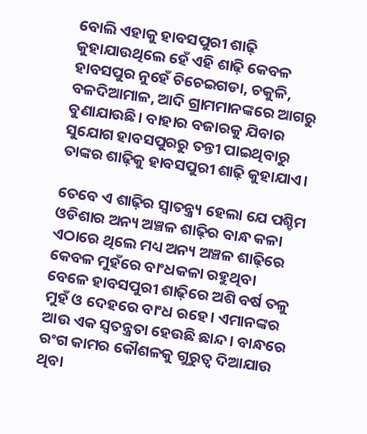ବୋଲି ଏହାକୁ ହାବସପୁରୀ ଶାଢ଼ି କୁହାଯାଉଥିଲେ ହେଁ ଏହି ଶାଢ଼ି କେବଳ ହାବସପୁର ନୁହେଁ ଚିଚେଇଗଡା, ଚକୁଳି, ବଳଦିଆମାଳ, ଆଦି ଗ୍ରାମମାନଙ୍କରେ ଆଗରୁ ବୁଣାଯାଉଛି। ବାହାର ବଜାରକୁ ଯିବାର ସୁଯୋଗ ହାବସପୁରରୁ ତନ୍ତୀ ପାଇଥିବାରୁ ତାଙ୍କର ଶାଢ଼ିକୁ ହାବସପୁରୀ ଶାଢ଼ି କୁହାଯାଏ।

ତେବେ ଏ ଶାଢ଼ିର ସ୍ୱାତନ୍ତ୍ର‌୍ୟ ହେଲା ଯେ ପଶ୍ଚିମ ଓଡିଶାର ଅନ୍ୟ ଅଞ୍ଚଳ ଶାଢ଼ିର ବାନ୍ଧ କଳା ଏଠାରେ ଥିଲେ ମଧ୍ୟ ଅନ୍ୟ ଅଞ୍ଚଳ ଶାଢ଼ିରେ କେବଳ ମୁହଁରେ ବାଂଧକଳା ରହୁଥିବା ବେଳେ ହାବସପୁରୀ ଶାଢ଼ିରେ ଅଶି ବର୍ଷ ତଳୁ ମୁହଁ ଓ ଦେହରେ ବାଂଧ ରହେ। ଏମାନଙ୍କର ଆଉ ଏକ ସ୍ୱତନ୍ତ୍ରତା ହେଉଛି ଛାନ୍ଦ। ବାନ୍ଧରେ ରଂଗ କାମର କୌଶଳକୁ ଗୁରୁତ୍ୱ ଦିଆଯାଉ ଥିବା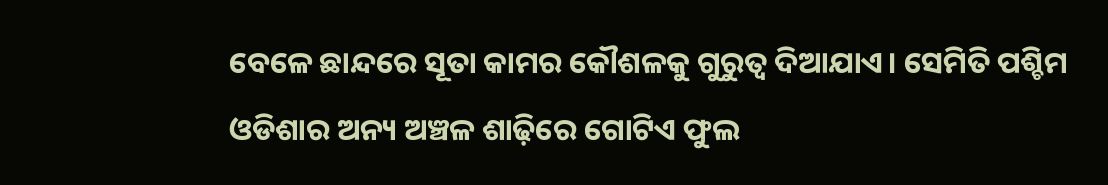ବେଳେ ଛାନ୍ଦରେ ସୂତା କାମର କୌଶଳକୁ ଗୁରୁତ୍ୱ ଦିଆଯାଏ। ସେମିତି ପଶ୍ଚିମ ଓଡିଶାର ଅନ୍ୟ ଅଞ୍ଚଳ ଶାଢ଼ିରେ ଗୋଟିଏ ଫୁଲ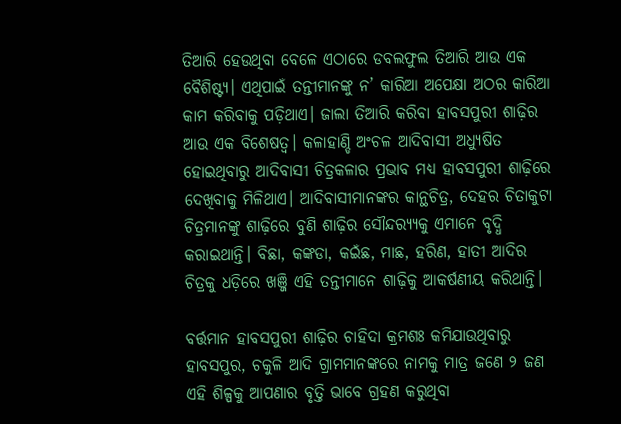ତିଆରି ହେଉଥିବା ବେଳେ ଏଠାରେ ଡବଲଫୁଲ ତିଆରି ଆଉ ଏକ ବୈଶିଷ୍ଟ୍ୟ। ଏଥିପାଇଁ ତନ୍ତୀମାନଙ୍କୁ ନ’ କାରିଆ ଅପେକ୍ଷା ଅଠର କାରିଆ କାମ କରିବାକୁ ପଡ଼ିଥାଏ। ଜାଲା ତିଆରି କରିବା ହାବସପୁରୀ ଶାଢ଼ିର ଆଉ ଏକ ବିଶେଷତ୍ୱ। କଳାହାଣ୍ଡି ଅଂଚଳ ଆଦିବାସୀ ଅଧ୍ୟୁଷିତ ହୋଇଥିବାରୁ ଆଦିବାସୀ ଚିତ୍ରକଳାର ପ୍ରଭାବ ମଧ୍ୟ ହାବସପୁରୀ ଶାଢ଼ିରେ ଦେଖିବାକୁ ମିଳିଥାଏ। ଆଦିବାସୀମାନଙ୍କର କାନ୍ଥଚିତ୍ର, ଦେହର ଚିତାକୁଟା ଚିତ୍ରମାନଙ୍କୁ ଶାଢ଼ିରେ ବୁଣି ଶାଢ଼ିର ସୌନ୍ଦର‌୍ୟ୍ୟକୁ ଏମାନେ ବୃଦ୍ଧି କରାଇଥାନ୍ତି। ବିଛା, କଙ୍କଡା, କଇଁଛ, ମାଛ, ହରିଣ, ହାତୀ ଆଦିର ଚିତ୍ରକୁ ଧଡ଼ିରେ ଖଞ୍ଜି ଏହି ତନ୍ତୀମାନେ ଶାଢ଼ିକୁ ଆକର୍ଷଣୀୟ କରିଥାନ୍ତି।

ବର୍ତ୍ତମାନ ହାବସପୁରୀ ଶାଢ଼ିର ଚାହିଦା କ୍ରମଶଃ କମିଯାଉଥିବାରୁ ହାବସପୁର, ଚକୁଳି ଆଦି ଗ୍ରାମମାନଙ୍କରେ ନାମକୁ ମାତ୍ର ଜଣେ ୨ ଜଣ ଏହି ଶିଳ୍ପକୁ ଆପଣାର ବୃତ୍ତି ଭାବେ ଗ୍ରହଣ କରୁଥିବା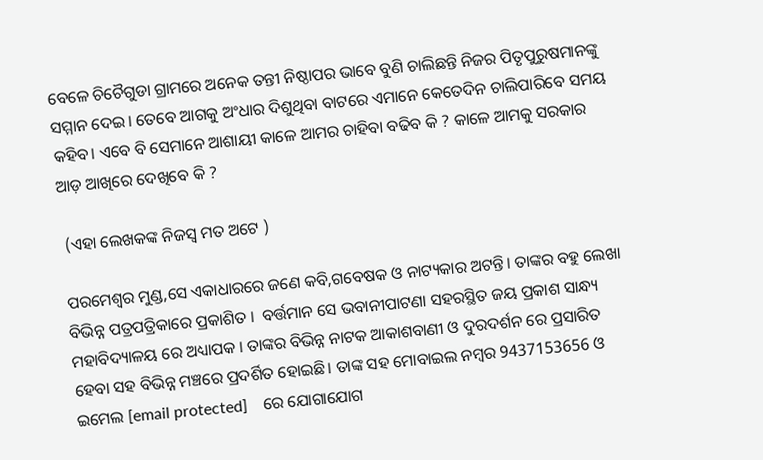ବେଳେ ଚିଚୈଗୁଡା ଗ୍ରାମରେ ଅନେକ ତନ୍ତୀ ନିଷ୍ଠାପର ଭାବେ ବୁଣି ଚାଲିଛନ୍ତି ନିଜର ପିତୃପୁରୁଷମାନଙ୍କୁ ସମ୍ମାନ ଦେଇ। ତେବେ ଆଗକୁ ଅଂଧାର ଦିଶୁଥିବା ବାଟରେ ଏମାନେ କେତେଦିନ ଚାଲିପାରିବେ ସମୟ କହିବ। ଏବେ ବି ସେମାନେ ଆଶାୟୀ କାଳେ ଆମର ଚାହିବା ବଢିବ କି ? କାଳେ ଆମକୁ ସରକାର ଆଡ଼ ଆଖିରେ ଦେଖିବେ କି ?

 (ଏହା ଲେଖକଙ୍କ ନିଜସ୍ୱ ମତ ଅଟେ )

ପରମେଶ୍ୱର ମୁଣ୍ଡ,ସେ ଏକାଧାରରେ ଜଣେ କବି,ଗବେଷକ ଓ ନାଟ୍ୟକାର ଅଟନ୍ତି। ତାଙ୍କର ବହୁ ଲେଖା ବିଭିନ୍ନ ପତ୍ରପତ୍ରିକାରେ ପ୍ରକାଶିତ ।  ବର୍ତ୍ତମାନ ସେ ଭବାନୀପାଟଣା ସହରସ୍ଥିତ ଜୟ ପ୍ରକାଶ ସାନ୍ଧ୍ୟ ମହାବିଦ୍ୟାଳୟ ରେ ଅଧ୍ୟାପକ । ତାଙ୍କର ବିଭିନ୍ନ ନାଟକ ଆକାଶବାଣୀ ଓ ଦୁରଦର୍ଶନ ରେ ପ୍ରସାରିତ ହେବା ସହ ବିଭିନ୍ନ ମଞ୍ଚରେ ପ୍ରଦର୍ଶିତ ହୋଇଛି। ତାଙ୍କ ସହ ମୋବାଇଲ ନମ୍ବର 9437153656 ଓ  ଇମେଲ [email protected]    ରେ ଯୋଗାଯୋଗ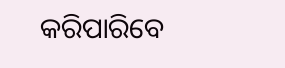କରିପାରିବେ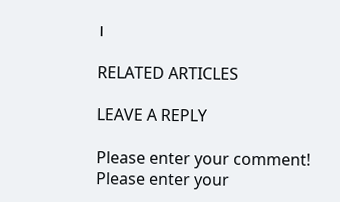।

RELATED ARTICLES

LEAVE A REPLY

Please enter your comment!
Please enter your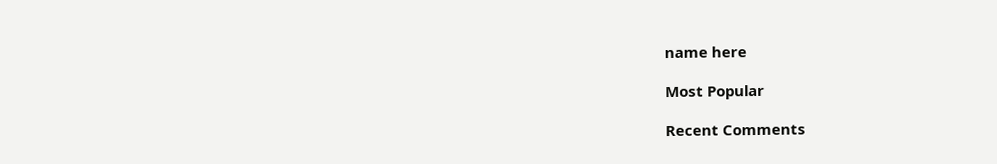name here

Most Popular

Recent Comments